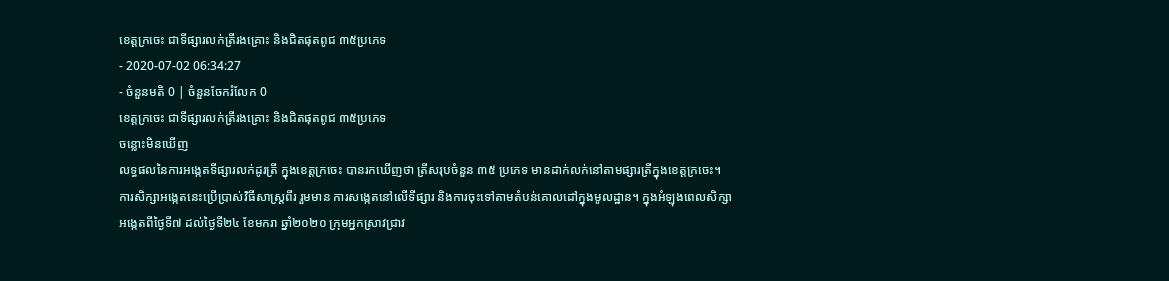ខេត្តក្រចេះ ជាទីផ្សារលក់ត្រីរងគ្រោះ និងជិតផុតពូជ ៣៥ប្រភេទ
- 2020-07-02 06:34:27
- ចំនួនមតិ 0 | ចំនួនចែករំលែក 0
ខេត្តក្រចេះ ជាទីផ្សារលក់ត្រីរងគ្រោះ និងជិតផុតពូជ ៣៥ប្រភេទ
ចន្លោះមិនឃើញ
លទ្ធផលនៃការអង្កេតទីផ្សារលក់ដូរត្រី ក្នុងខេត្តក្រចេះ បានរកឃើញថា ត្រីសរុបចំនួន ៣៥ ប្រភេទ មានដាក់លក់នៅតាមផ្សារត្រីក្នុងខេត្តក្រចេះ។
ការសិក្សាអង្កេតនេះប្រើប្រាស់វិធីសាស្ត្រពីរ រួមមាន ការសង្កេតនៅលើទីផ្សារ និងការចុះទៅតាមតំបន់គោលដៅក្នុងមូលដ្ឋាន។ ក្នុងអំឡុងពេលសិក្សាអង្កេតពីថ្ងៃទី៧ ដល់ថ្ងៃទី២៤ ខែមករា ឆ្នាំ២០២០ ក្រុមអ្នកស្រាវជ្រាវ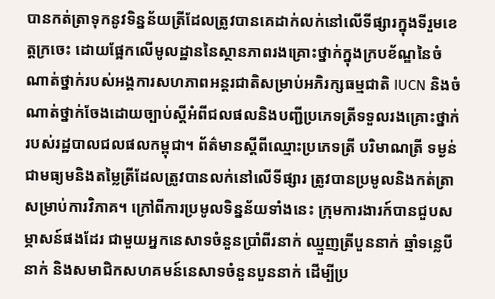បានកត់ត្រាទុកនូវទិន្នន័យត្រីដែលត្រូវបានគេដាក់លក់នៅលើទីផ្សារក្នុងទីរួមខេត្តក្រចេះ ដោយផ្អែកលើមូលដ្ឋាននៃស្ថានភាពរងគ្រោះថ្នាក់ក្នុងក្របខ័ណ្ឌនៃចំណាត់ថ្នាក់របស់អង្គការសហភាពអន្តរជាតិសម្រាប់អភិរក្សធម្មជាតិ IUCN និងចំណាត់ថ្នាក់ចែងដោយច្បាប់ស្តីអំពីជលផលនិងបញ្ជីប្រភេទត្រីទទួលរងគ្រោះថ្នាក់របស់រដ្ឋបាលជលផលកម្ពុជា។ ព័ត៌មានស្តីពីឈ្មោះប្រភេទត្រី បរិមាណត្រី ទម្ងន់ជាមធ្យមនិងតម្លៃត្រីដែលត្រូវបានលក់នៅលើទីផ្សារ ត្រូវបានប្រមូលនិងកត់ត្រាសម្រាប់ការវិភាគ។ ក្រៅពីការប្រមូលទិន្នន័យទាំងនេះ ក្រុមការងារក៍បានជួបសម្ភាសន៍ផងដែរ ជាមួយអ្នកនេសាទចំនួនប្រាំពីរនាក់ ឈ្មួញត្រីបួននាក់ ឆ្មាំទន្លេបីនាក់ និងសមាជិកសហគមន៍នេសាទចំនួនបួននាក់ ដើម្បីប្រ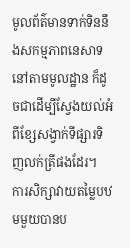មូលព័ត៌មានទាក់ទិននឹងសកម្មភាពនេសាទនៅតាមមូលដ្ឋាន ក៏ដូចជាដើម្បីស្វែងយល់អំពីខ្សែសង្វាក់ទីផ្សារទិញលក់ត្រីផងដែរ។
ការសិក្សាវាយតម្លៃបឋមមួយបានប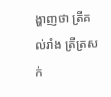ង្ហាញថា ត្រីគល់រាំង ត្រីត្រសក់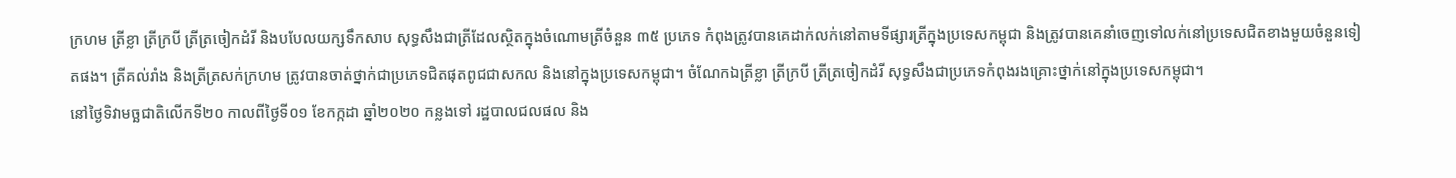ក្រហម ត្រីខ្លា ត្រីក្របី ត្រីត្រចៀកដំរី និងបបែលយក្សទឹកសាប សុទ្ធសឹងជាត្រីដែលស្ថិតក្នុងចំណោមត្រីចំនួន ៣៥ ប្រភេទ កំពុងត្រូវបានគេដាក់លក់នៅតាមទីផ្សារត្រីក្នុងប្រទេសកម្ពុជា និងត្រូវបានគេនាំចេញទៅលក់នៅប្រទេសជិតខាងមួយចំនួនទៀតផង។ ត្រីគល់រាំង និងត្រីត្រសក់ក្រហម ត្រូវបានចាត់ថ្នាក់ជាប្រភេទជិតផុតពូជជាសកល និងនៅក្នុងប្រទេសកម្ពុជា។ ចំណែកឯត្រីខ្លា ត្រីក្របី ត្រីត្រចៀកដំរី សុទ្ធសឹងជាប្រភេទកំពុងរងគ្រោះថ្នាក់នៅក្នុងប្រទេសកម្ពុជា។
នៅថ្ងៃទិវាមច្ឆជាតិលើកទី២០ កាលពីថ្ងៃទី០១ ខែកក្កដា ឆ្នាំ២០២០ កន្លងទៅ រដ្ឋបាលជលផល និង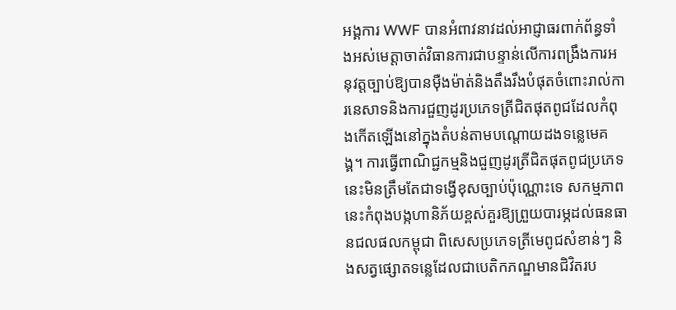អង្គការ WWF បានអំពាវនាវដល់អាជ្ញាធរពាក់ព័ន្ធទាំងអស់មេត្តាចាត់វិធានការជាបន្ទាន់លើការពង្រឹងការអនុវត្តច្បាប់ឱ្យបានម៉ឺងម៉ាត់និងតឹងរឹងបំផុតចំពោះរាល់ការនេសាទនិងការជួញដូរប្រភេទត្រីជិតផុតពូជដែលកំពុងកើតឡើងនៅក្នុងតំបន់តាមបណ្តោយដងទន្លេមេគង្គ។ ការធ្វើពាណិជ្ជកម្មនិងជួញដូរត្រីជិតផុតពូជប្រភេទនេះមិនត្រឹមតែជាទង្វើខុសច្បាប់ប៉ុណ្ណោះទេ សកម្មភាពនេះកំពុងបង្កហានិភ័យខ្ពស់គួរឱ្យព្រួយបារម្ភដល់ធនធានជលផលកម្ពុជា ពិសេសប្រភេទត្រីមេពូជសំខាន់ៗ និងសត្វផ្សោតទន្លេដែលជាបេតិកភណ្ឌមានជិវិតរប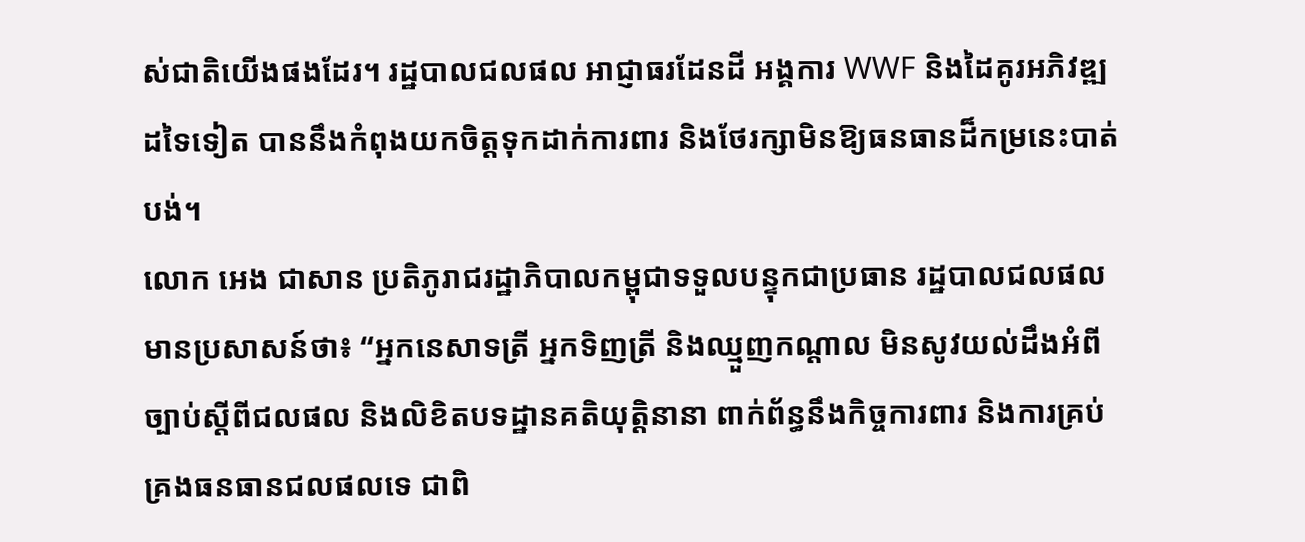ស់ជាតិយើងផងដែរ។ រដ្ឋបាលជលផល អាជ្ញាធរដែនដី អង្គការ WWF និងដៃគូរអភិវឌ្ឍដទៃទៀត បាននឹងកំពុងយកចិត្តទុកដាក់ការពារ និងថែរក្សាមិនឱ្យធនធានដ៏កម្រនេះបាត់បង់។
លោក អេង ជាសាន ប្រតិភូរាជរដ្ឋាភិបាលកម្ពុជាទទួលបន្ទុកជាប្រធាន រដ្ឋបាលជលផល មានប្រសាសន៍ថា៖ “អ្នកនេសាទត្រី អ្នកទិញត្រី និងឈ្មួញកណ្តាល មិនសូវយល់ដឹងអំពីច្បាប់ស្តីពីជលផល និងលិខិតបទដ្ឋានគតិយុត្តិនានា ពាក់ព័ន្ធនឹងកិច្ចការពារ និងការគ្រប់គ្រងធនធានជលផលទេ ជាពិ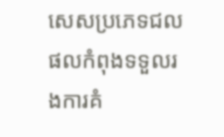សេសប្រភេទជលផលកំពុងទទួលរងការគំ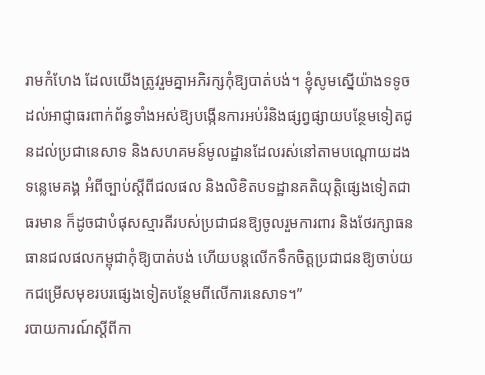រាមកំហែង ដែលយើងត្រូវរួមគ្នាអភិរក្សកុំឱ្យបាត់បង់។ ខ្ញុំសូមស្នើយ៉ាងទទូចដល់អាជ្ញាធរពាក់ព័ន្ធទាំងអស់ឱ្យបង្កើនការអប់រំនិងផ្សព្វផ្សាយបន្ថែមទៀតជូនដល់ប្រជានេសាទ និងសហគមន៍មូលដ្ឋានដែលរស់នៅតាមបណ្តោយដងទន្លេមេគង្គ អំពីច្បាប់ស្តីពីជលផល និងលិខិតបទដ្ឋានគតិយុត្តិផ្សេងទៀតជាធរមាន ក៏ដូចជាបំផុសស្មារតីរបស់ប្រជាជនឱ្យចូលរួមការពារ និងថែរក្សាធនធានជលផលកម្ពុជាកុំឱ្យបាត់បង់ ហើយបន្តលើកទឹកចិត្តប្រជាជនឱ្យចាប់យកជម្រើសមុខរបរផ្សេងទៀតបន្ថែមពីលើការនេសាទ។”
របាយការណ៍ស្តីពីកា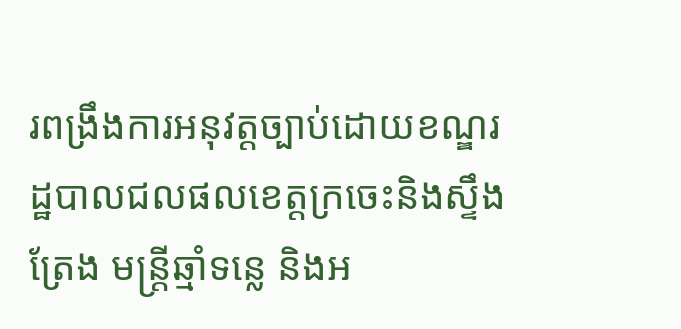រពង្រឹងការអនុវត្តច្បាប់ដោយខណ្ឌរដ្ឋបាលជលផលខេត្តក្រចេះនិងស្ទឹងត្រែង មន្រ្តីឆ្មាំទន្លេ និងអ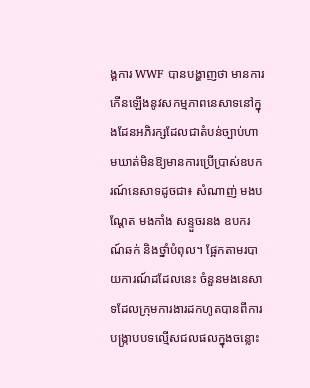ង្គការ WWF បានបង្ហាញថា មានការកើនឡើងនូវសកម្មភាពនេសាទនៅក្នុងដែនអភិរក្សដែលជាតំបន់ច្បាប់ហាមឃាត់មិនឱ្យមានការប្រើប្រាស់ឧបករណ៍នេសាទដូចជា៖ សំណាញ់ មងបណ្តែត មងកាំង សន្ទួចរនង ឧបករណ៍ឆក់ និងថ្នាំបំពុល។ ផ្អែកតាមរបាយការណ៍ដដែលនេះ ចំនួនមងនេសាទដែលក្រុមការងារដកហូតបានពីការបង្រ្កាបបទល្មើសជលផលក្នុងចន្លោះ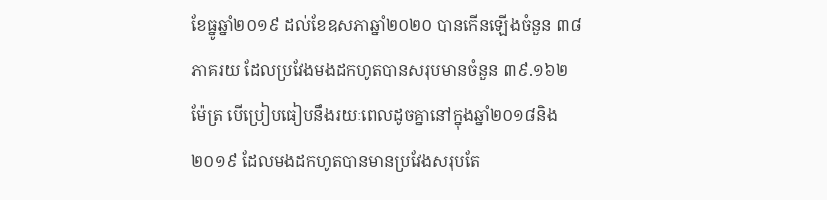ខែធ្នូឆ្នាំ២០១៩ ដល់ខែឧសភាឆ្នាំ២០២០ បានកើនឡើងចំនួន ៣៨ ភាគរយ ដែលប្រវែងមងដកហូតបានសរុបមានចំនួន ៣៩.១៦២ ម៉ែត្រ បើប្រៀបធៀបនឹងរយៈពេលដូចគ្នានៅក្នុងឆ្នាំ២០១៨និង២០១៩ ដែលមងដកហូតបានមានប្រវែងសរុបតែ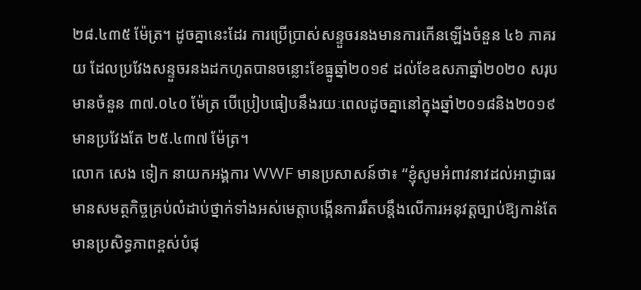២៨.៤៣៥ ម៉ែត្រ។ ដូចគ្នានេះដែរ ការប្រើប្រាស់សន្ទួចរនងមានការកើនឡើងចំនួន ៤៦ ភាគរយ ដែលប្រវែងសន្ទួចរនងដកហូតបានចន្លោះខែធ្នូឆ្នាំ២០១៩ ដល់ខែឧសភាឆ្នាំ២០២០ សរុបមានចំនួន ៣៧.០៤០ ម៉ែត្រ បើប្រៀបធៀបនឹងរយៈពេលដូចគ្នានៅក្នុងឆ្នាំ២០១៨និង២០១៩ មានប្រវែងតែ ២៥.៤៣៧ ម៉ែត្រ។
លោក សេង ទៀក នាយកអង្គការ WWF មានប្រសាសន៍ថា៖ “ខ្ញុំសូមអំពាវនាវដល់អាជ្ញាធរមានសមត្ថកិច្ចគ្រប់លំដាប់ថ្នាក់ទាំងអស់មេត្តាបង្កើនការរឹតបន្តឹងលើការអនុវត្តច្បាប់ឱ្យកាន់តែមានប្រសិទ្ធភាពខ្ពស់បំផុ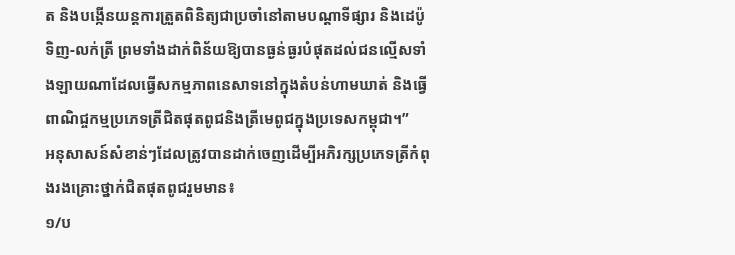ត និងបង្កើនយន្តការត្រួតពិនិត្យជាប្រចាំនៅតាមបណ្តាទីផ្សារ និងដេប៉ូទិញ-លក់ត្រី ព្រមទាំងដាក់ពិន័យឱ្យបានធ្ងន់ធ្ងរបំផុតដល់ជនល្មើសទាំងឡាយណាដែលធ្វើសកម្មភាពនេសាទនៅក្នុងតំបន់ហាមឃាត់ និងធ្វើពាណិជ្ចកម្មប្រភេទត្រីជិតផុតពូជនិងត្រីមេពូជក្នុងប្រទេសកម្ពុជា។”
អនុសាសន៍សំខាន់ៗដែលត្រូវបានដាក់ចេញដើម្បីអភិរក្សប្រភេទត្រីកំពុងរងគ្រោះថ្នាក់ជិតផុតពូជរួមមាន៖
១/ប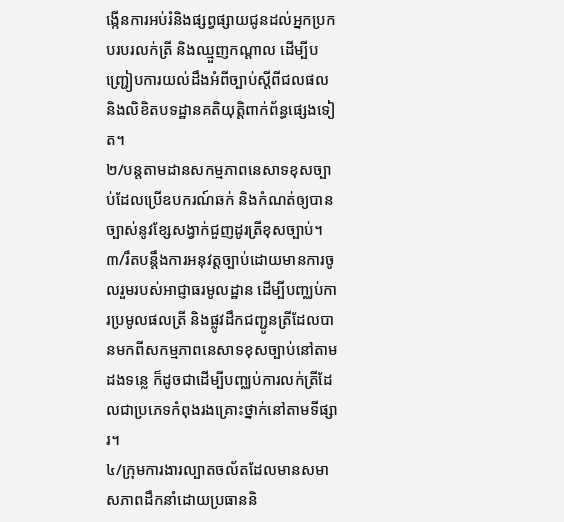ង្កើនការអប់រំនិងផ្សព្វផ្សាយជូនដល់អ្នកប្រកបរបរលក់ត្រី និងឈ្មួញកណ្តាល ដើម្បីបញ្ជ្រៀបការយល់ដឹងអំពីច្បាប់ស្តីពីជលផល និងលិខិតបទដ្ឋានគតិយុត្តិពាក់ព័ន្ធផ្សេងទៀត។
២/បន្តតាមដានសកម្មភាពនេសាទខុសច្បាប់ដែលប្រើឧបករណ៍ឆក់ និងកំណត់ឲ្យបានច្បាស់នូវខ្សែសង្វាក់ជួញដូរត្រីខុសច្បាប់។
៣/រឹតបន្តឹងការអនុវត្តច្បាប់ដោយមានការចូលរួមរបស់អាជ្ញាធរមូលដ្ឋាន ដើម្បីបញ្ឈប់ការប្រមូលផលត្រី និងផ្លូវដឹកជញ្ជូនត្រីដែលបានមកពីសកម្មភាពនេសាទខុសច្បាប់នៅតាមដងទន្លេ ក៏ដូចជាដើម្បីបញ្ឈប់ការលក់ត្រីដែលជាប្រភេទកំពុងរងគ្រោះថ្នាក់នៅតាមទីផ្សារ។
៤/ក្រុមការងារល្បាតចល័តដែលមានសមាសភាពដឹកនាំដោយប្រធាននិ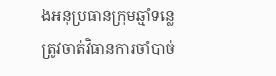ងអនុប្រធានក្រុមឆ្មាំទន្លេត្រូវចាត់វិធានការចាំបាច់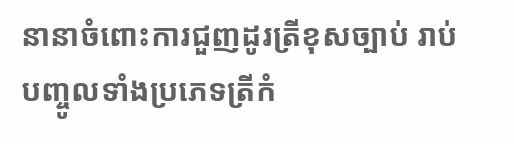នានាចំពោះការជួញដូរត្រីខុសច្បាប់ រាប់បញ្ចូលទាំងប្រភេទត្រីកំ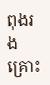ពុងរងគ្រោះ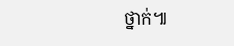ថ្នាក់៕